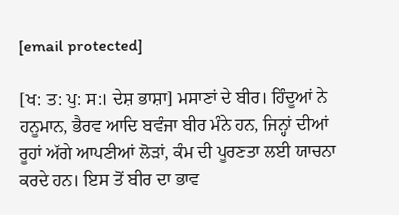[email protected]

[ਖ: ਤ: ਪੁ: ਸ:। ਦੇਸ਼ ਭਾਸ਼ਾ] ਮਸਾਣਾਂ ਦੇ ਬੀਰ। ਹਿੰਦੂਆਂ ਨੇ ਹਨੂਮਾਨ, ਭੈਰਵ ਆਦਿ ਬਵੰਜਾ ਬੀਰ ਮੰਨੇ ਹਨ, ਜਿਨ੍ਹਾਂ ਦੀਆਂ ਰੂਹਾਂ ਅੱਗੇ ਆਪਣੀਆਂ ਲੋੜਾਂ, ਕੰਮ ਦੀ ਪੂਰਣਤਾ ਲਈ ਯਾਚਨਾ ਕਰਦੇ ਹਨ। ਇਸ ਤੋਂ ਬੀਰ ਦਾ ਭਾਵ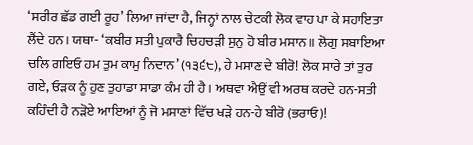‘ਸਰੀਰ ਛੱਡ ਗਈ ਰੂਹ’ ਲਿਆ ਜਾਂਦਾ ਹੈ, ਜਿਨ੍ਹਾਂ ਨਾਲ ਚੇਟਕੀ ਲੋਕ ਵਾਹ ਪਾ ਕੇ ਸਹਾਇਤਾ ਲੈਂਦੇ ਹਨ। ਯਥਾ- ‘ਕਬੀਰ ਸਤੀ ਪੁਕਾਰੈ ਚਿਹਚੜੀ ਸੁਨੁ ਹੋ ਬੀਰ ਮਸਾਨ॥ ਲੋਗੁ ਸਬਾਇਆ ਚਲਿ ਗਇਓ ਹਮ ਤੁਮ ਕਾਮੁ ਨਿਦਾਨ’ (੧੩੬੮), ਹੇ ਮਸਾਣ ਦੇ ਬੀਰੋ! ਲੋਕ ਸਾਰੇ ਤਾਂ ਤੁਰ ਗਏ, ਓੜਕ ਨੂੰ ਹੁਣ ਤੁਹਾਡਾ ਸਾਡਾ ਕੰਮ ਹੀ ਹੈ। ਅਥਵਾ ਐਉਂ ਵੀ ਅਰਥ ਕਰਦੇ ਹਨ-ਸਤੀ ਕਹਿੰਦੀ ਹੈ ਨੜੋਏ ਆਇਆਂ ਨੂੰ ਜੋ ਮਸਾਣਾਂ ਵਿੱਚ ਖੜੇ ਹਨ-ਹੇ ਬੀਰੋ (ਭਰਾਓ)!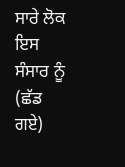ਸਾਰੇ ਲੋਕ ਇਸ ਸੰਸਾਰ ਨੂੰ (ਛੱਡ ਗਏ)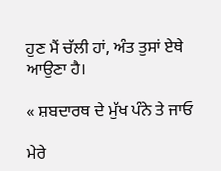ਹੁਣ ਮੈਂ ਚੱਲੀ ਹਾਂ, ਅੰਤ ਤੁਸਾਂ ਏਥੇ ਆਉਣਾ ਹੈ।

« ਸ਼ਬਦਾਰਥ ਦੇ ਮੁੱਖ ਪੰਨੇ ਤੇ ਜਾਓ

ਮੇਰੇ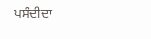ਪਸੰਦੀਦਾ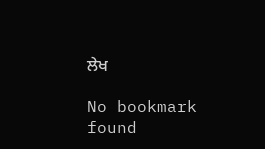ਲੇਖ

No bookmark found